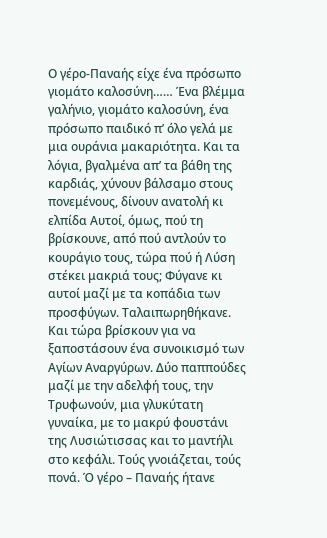Ο γέρο-Παναής είχε ένα πρόσωπο γιομάτο καλοσύνη…… Ένα βλέμμα γαλήνιο, γιομάτο καλοσύνη, ένα πρόσωπο παιδικό π’ όλο γελά με μια ουράνια μακαριότητα. Και τα λόγια, βγαλμένα απ’ τα βάθη της καρδιάς, χύνουν βάλσαμο στους πονεμένους, δίνουν ανατολή κι ελπίδα Αυτοί, όμως, πού τη βρίσκουνε, από πού αντλούν το κουράγιο τους, τώρα πού ή Λύση στέκει μακριά τους; Φύγανε κι αυτοί μαζί με τα κοπάδια των προσφύγων. Ταλαιπωρηθήκανε. Και τώρα βρίσκουν για να ξαποστάσουν ένα συνοικισμό των Αγίων Αναργύρων. Δύο παππούδες μαζί με την αδελφή τους, την Τρυφωνούν, μια γλυκύτατη γυναίκα, με το μακρύ φουστάνι της Λυσιώτισσας και το μαντήλι στο κεφάλι. Τούς γνοιάζεται, τούς πονά. Ό γέρο – Παναής ήτανε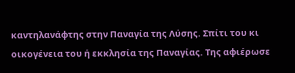καντηλανάφτης στην Παναγία της Λύσης. Σπίτι του κι οικογένεια του ή εκκλησία της Παναγίας. Της αφιέρωσε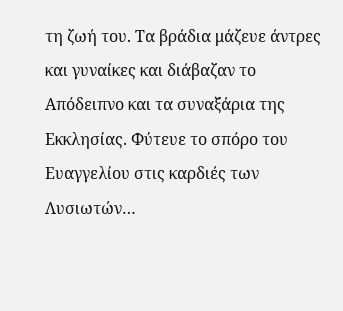τη ζωή του. Τα βράδια μάζευε άντρες και γυναίκες και διάβαζαν το Απόδειπνο και τα συναξάρια της Εκκλησίας. Φύτευε το σπόρο του Ευαγγελίου στις καρδιές των Λυσιωτών…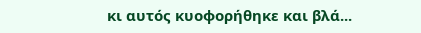κι αυτός κυοφορήθηκε και βλά...